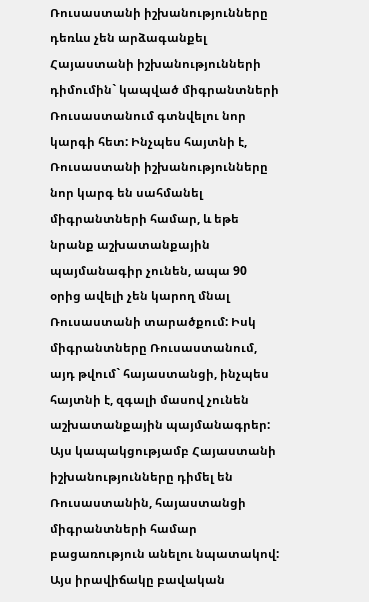Ռուսաստանի իշխանությունները դեռևս չեն արձագանքել Հայաստանի իշխանությունների դիմումին` կապված միգրանտների Ռուսաստանում գտնվելու նոր կարգի հետ: Ինչպես հայտնի է, Ռուսաստանի իշխանությունները նոր կարգ են սահմանել միգրանտների համար, և եթե նրանք աշխատանքային պայմանագիր չունեն, ապա 90 օրից ավելի չեն կարող մնալ Ռուսաստանի տարածքում: Իսկ միգրանտները Ռուսաստանում, այդ թվում` հայաստանցի, ինչպես հայտնի է, զգալի մասով չունեն աշխատանքային պայմանագրեր: Այս կապակցությամբ Հայաստանի իշխանությունները դիմել են Ռուսաստանին, հայաստանցի միգրանտների համար բացառություն անելու նպատակով:
Այս իրավիճակը բավական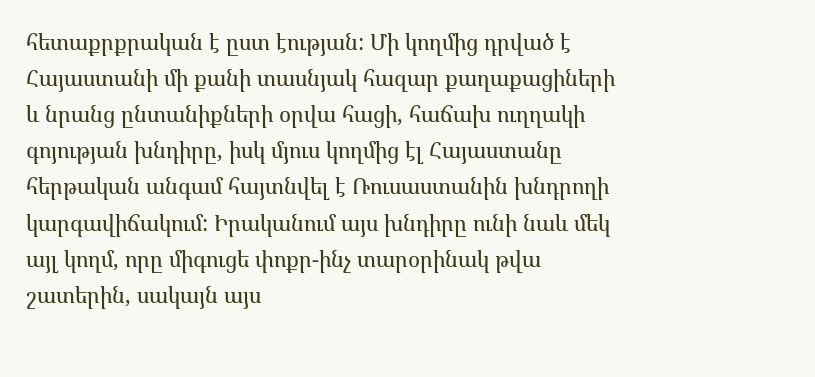հետաքրքրական է ըստ էության: Մի կողմից դրված է Հայաստանի մի քանի տասնյակ հազար քաղաքացիների և նրանց ընտանիքների օրվա հացի, հաճախ ուղղակի գոյության խնդիրը, իսկ մյուս կողմից էլ Հայաստանը հերթական անգամ հայտնվել է Ռուսաստանին խնդրողի կարգավիճակում: Իրականում այս խնդիրը ունի նաև մեկ այլ կողմ, որը միգուցե փոքր-ինչ տարօրինակ թվա շատերին, սակայն այս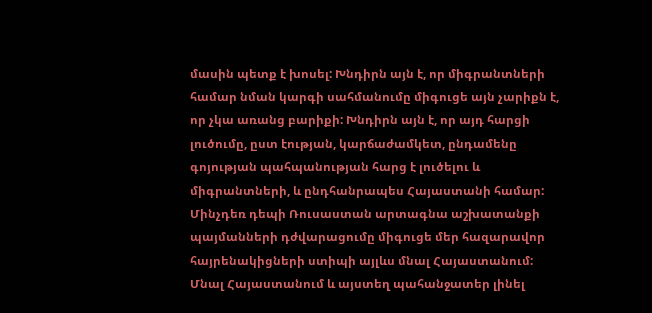մասին պետք է խոսել: Խնդիրն այն է, որ միգրանտների համար նման կարգի սահմանումը միգուցե այն չարիքն է, որ չկա առանց բարիքի: Խնդիրն այն է, որ այդ հարցի լուծումը, ըստ էության, կարճաժամկետ, ընդամենը գոյության պահպանության հարց է լուծելու և միգրանտների, և ընդհանրապես Հայաստանի համար:
Մինչդեռ դեպի Ռուսաստան արտագնա աշխատանքի պայմանների դժվարացումը միգուցե մեր հազարավոր հայրենակիցների ստիպի այլևս մնալ Հայաստանում: Մնալ Հայաստանում և այստեղ պահանջատեր լինել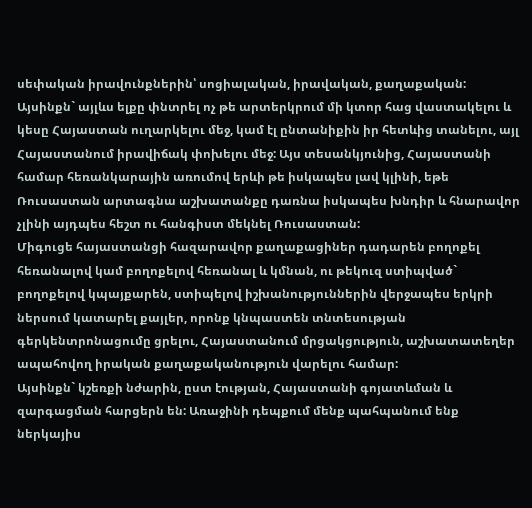սեփական իրավունքներին՝ սոցիալական, իրավական, քաղաքական: Այսինքն` այլևս ելքը փնտրել ոչ թե արտերկրում մի կտոր հաց վաստակելու և կեսը Հայաստան ուղարկելու մեջ, կամ էլ ընտանիքին իր հետևից տանելու, այլ Հայաստանում իրավիճակ փոխելու մեջ: Այս տեսանկյունից, Հայաստանի համար հեռանկարային առումով երևի թե իսկապես լավ կլինի, եթե Ռուսաստան արտագնա աշխատանքը դառնա իսկապես խնդիր և հնարավոր չլինի այդպես հեշտ ու հանգիստ մեկնել Ռուսաստան:
Միգուցե հայաստանցի հազարավոր քաղաքացիներ դադարեն բողոքել հեռանալով կամ բողոքելով հեռանալ և կմնան, ու թեկուզ ստիպված` բողոքելով կպայքարեն, ստիպելով իշխանություններին վերջապես երկրի ներսում կատարել քայլեր, որոնք կնպաստեն տնտեսության գերկենտրոնացումը ցրելու, Հայաստանում մրցակցություն, աշխատատեղեր ապահովող իրական քաղաքականություն վարելու համար:
Այսինքն` կշեռքի նժարին, ըստ էության, Հայաստանի գոյատևման և զարգացման հարցերն են: Առաջինի դեպքում մենք պահպանում ենք ներկայիս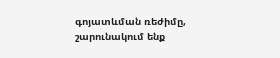գոյատևման ռեժիմը, շարունակում ենք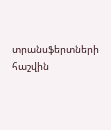տրանսֆերտների հաշվին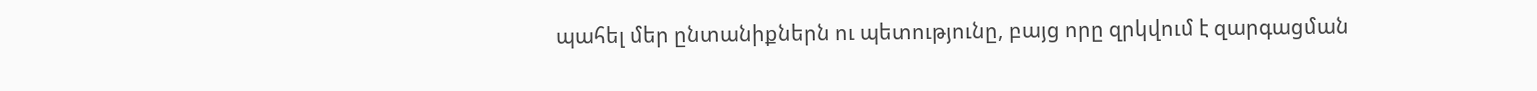պահել մեր ընտանիքներն ու պետությունը, բայց որը զրկվում է զարգացման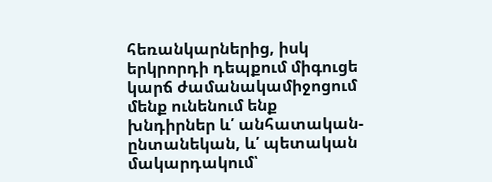հեռանկարներից, իսկ երկրորդի դեպքում միգուցե կարճ ժամանակամիջոցում մենք ունենում ենք խնդիրներ և՛ անհատական-ընտանեկան, և՛ պետական մակարդակում՝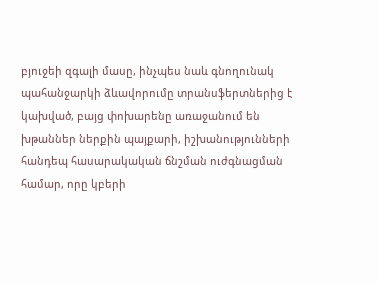բյուջեի զգալի մասը, ինչպես նաև գնողունակ պահանջարկի ձևավորումը տրանսֆերտներից է կախված, բայց փոխարենը առաջանում են խթաններ ներքին պայքարի, իշխանությունների հանդեպ հասարակական ճնշման ուժգնացման համար, որը կբերի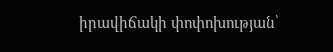իրավիճակի փոփոխության՝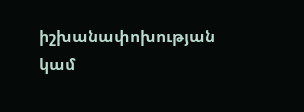իշխանափոխության կամ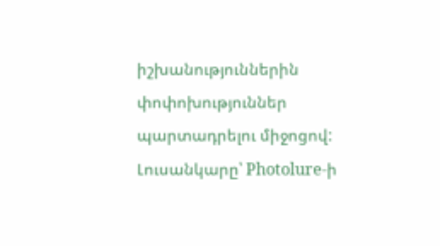իշխանություններին փոփոխություններ պարտադրելու միջոցով:
Լուսանկարը՝ Photolure-ի